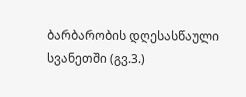ბარბარობის დღესასწაული სვანეთში (გვ.3.)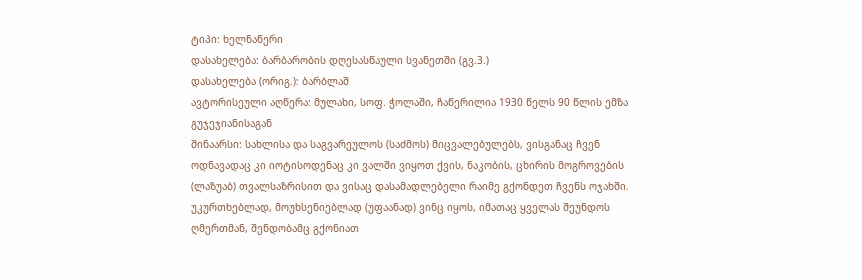ტიპი: ხელნაწერი
დასახელება: ბარბარობის დღესასწაული სვანეთში (გვ.3.)
დასახელება (ორიგ.): ბარბლაშ
ავტორისეული აღწერა: მულახი, სოფ. ჭოლაში, ჩაწერილია 1930 წელს 90 წლის ემზა გუჯეჯიანისაგან
შინაარსი: სახლისა და საგვარეულოს (საძმოს) მიცვალებულებს, ვისგანაც ჩვენ ოდნავადაც კი იოტისოდენაც კი ვალში ვიყოთ ქვის, ნაკობის, ცხირის მოგროვების (ლაზუაბ) თვალსაზრისით და ვისაც დასამადლებელი რაიმე გქონდეთ ჩვენს ოჯახში. უკურთხებლად, მოუხსენიებლად (უფაანად) ვინც იყოს, იმათაც ყველას შეუნდოს ღმერთმან, შენდობამც გქონიათ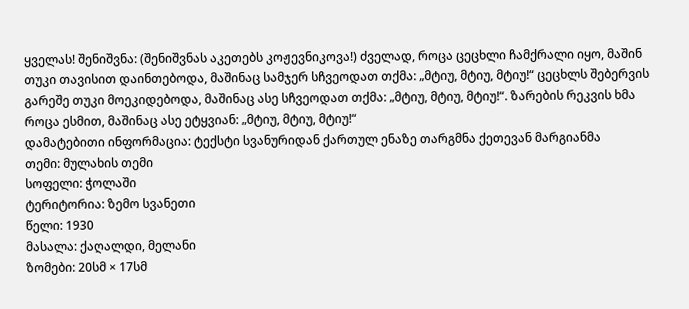ყველას! შენიშვნა: (შენიშვნას აკეთებს კოჟევნიკოვა!) ძველად, როცა ცეცხლი ჩამქრალი იყო, მაშინ თუკი თავისით დაინთებოდა, მაშინაც სამჯერ სჩვეოდათ თქმა: „მტიუ, მტიუ, მტიუ!“ ცეცხლს შებერვის გარეშე თუკი მოეკიდებოდა, მაშინაც ასე სჩვეოდათ თქმა: „მტიუ, მტიუ, მტიუ!“. ზარების რეკვის ხმა როცა ესმით, მაშინაც ასე ეტყვიან: „მტიუ, მტიუ, მტიუ!“
დამატებითი ინფორმაცია: ტექსტი სვანურიდან ქართულ ენაზე თარგმნა ქეთევან მარგიანმა
თემი: მულახის თემი
სოფელი: ჭოლაში
ტერიტორია: ზემო სვანეთი
წელი: 1930
მასალა: ქაღალდი, მელანი
ზომები: 20სმ × 17სმ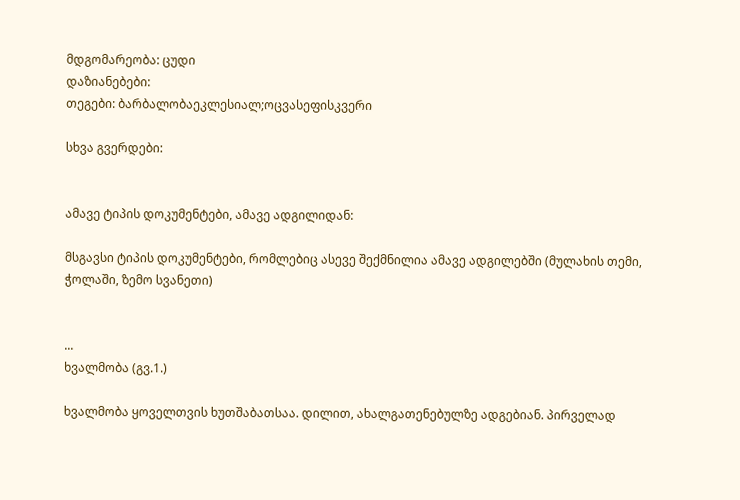მდგომარეობა: ცუდი
დაზიანებები:
თეგები: ბარბალობაეკლესიალ;ოცვასეფისკვერი

სხვა გვერდები:


ამავე ტიპის დოკუმენტები, ამავე ადგილიდან:

მსგავსი ტიპის დოკუმენტები, რომლებიც ასევე შექმნილია ამავე ადგილებში (მულახის თემი, ჭოლაში, ზემო სვანეთი)


...
ხვალმობა (გვ.1.)

ხვალმობა ყოველთვის ხუთშაბათსაა. დილით, ახალგათენებულზე ადგებიან. პირველად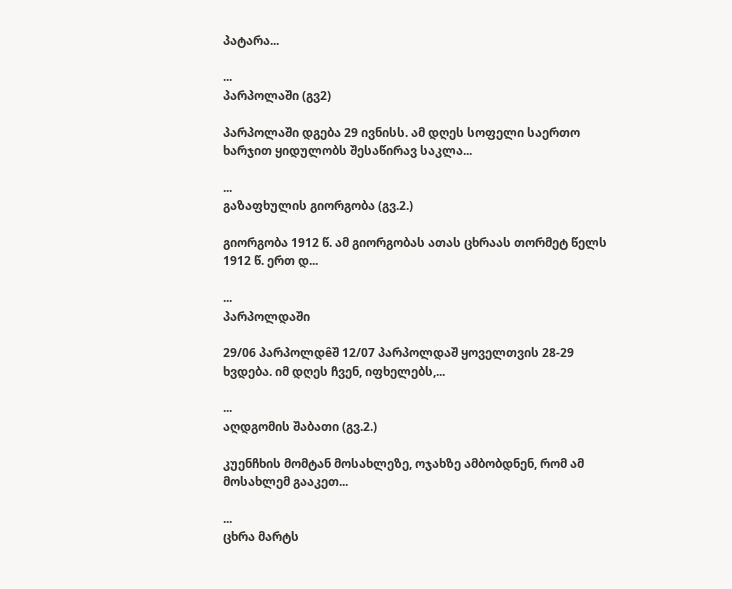პატარა...

...
პარპოლაში (გვ2)

პარპოლაში დგება 29 ივნისს. ამ დღეს სოფელი საერთო ხარჯით ყიდულობს შესაწირავ საკლა...

...
გაზაფხულის გიორგობა (გვ.2.)

გიორგობა 1912 წ. ამ გიორგობას ათას ცხრაას თორმეტ წელს 1912 წ. ერთ დ...

...
პარპოლდაში

29/06 პარპოლდêშ 12/07 პარპოლდაშ ყოველთვის 28-29 ხვდება. იმ დღეს ჩვენ, იფხელებს,...

...
აღდგომის შაბათი (გვ.2.)

კუენჩხის მომტან მოსახლეზე, ოჯახზე ამბობდნენ, რომ ამ მოსახლემ გააკეთ...

...
ცხრა მარტს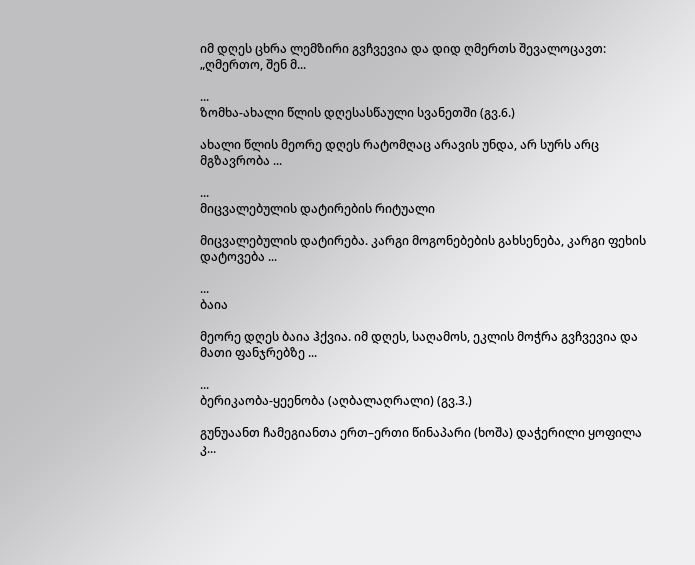იმ დღეს ცხრა ლემზირი გვჩვევია და დიდ ღმერთს შევალოცავთ: „ღმერთო, შენ მ...

...
ზომხა-ახალი წლის დღესასწაული სვანეთში (გვ.6.)

ახალი წლის მეორე დღეს რატომღაც არავის უნდა, არ სურს არც მგზავრობა ...

...
მიცვალებულის დატირების რიტუალი

მიცვალებულის დატირება. კარგი მოგონებების გახსენება, კარგი ფეხის დატოვება ...

...
ბაია

მეორე დღეს ბაია ჰქვია. იმ დღეს, საღამოს, ეკლის მოჭრა გვჩვევია და მათი ფანჯრებზე ...

...
ბერიკაობა-ყეენობა (აღბალაღრალი) (გვ.3.)

გუნუაანთ ჩამეგიანთა ერთ–ერთი წინაპარი (ხოშა) დაჭერილი ყოფილა კ...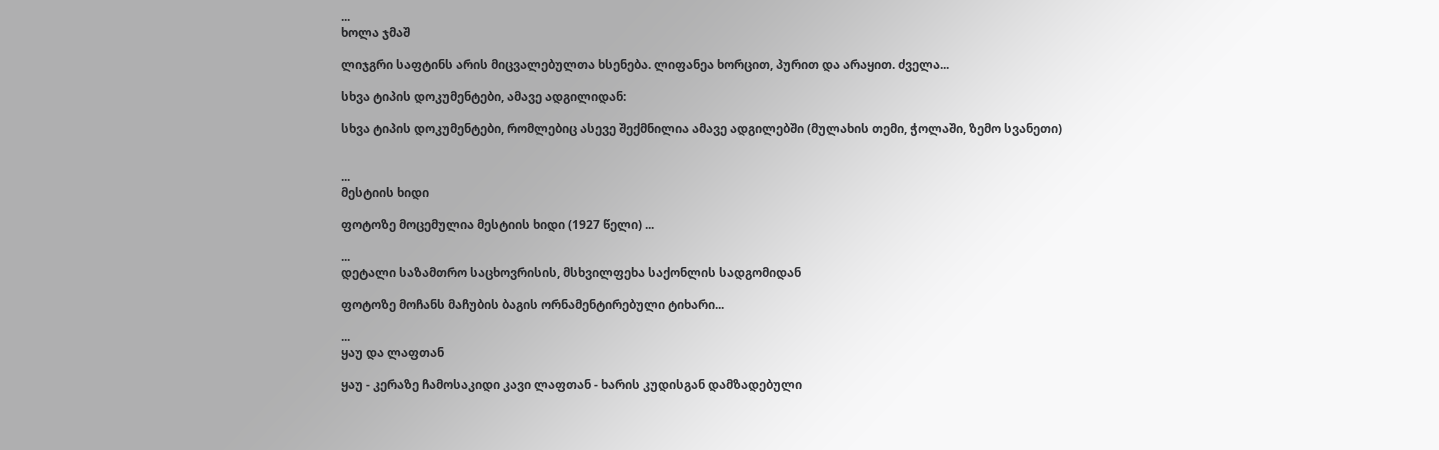...
ხოლა ჯმაშ

ლიჯგრი საფტინს არის მიცვალებულთა ხსენება. ლიფანეა ხორცით, პურით და არაყით. ძველა...

სხვა ტიპის დოკუმენტები, ამავე ადგილიდან:

სხვა ტიპის დოკუმენტები, რომლებიც ასევე შექმნილია ამავე ადგილებში (მულახის თემი, ჭოლაში, ზემო სვანეთი)


...
მესტიის ხიდი

ფოტოზე მოცემულია მესტიის ხიდი (1927 წელი) ...

...
დეტალი საზამთრო საცხოვრისის, მსხვილფეხა საქონლის სადგომიდან

ფოტოზე მოჩანს მაჩუბის ბაგის ორნამენტირებული ტიხარი...

...
ყაუ და ლაფთან

ყაუ - კერაზე ჩამოსაკიდი კავი ლაფთან - ხარის კუდისგან დამზადებული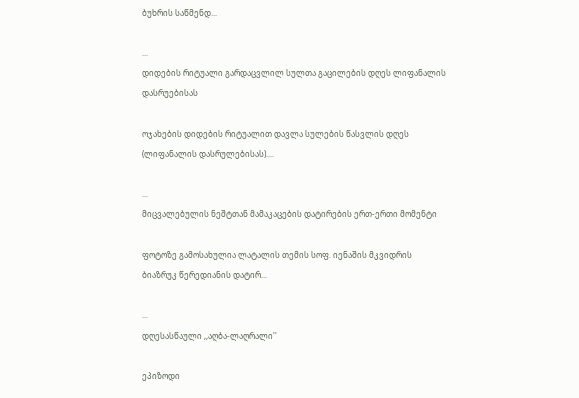ბუხრის საწმენდ...

...
დიდების რიტუალი გარდაცვლილ სულთა გაცილების დღეს ლიფანალის დასრუებისას

ოჯახების დიდების რიტუალით დავლა სულების წასვლის დღეს (ლიფანალის დასრულებისას)....

...
მიცვალებულის ნეშტთან მამაკაცების დატირების ერთ-ერთი მომენტი

ფოტოზე გამოსახულია ლატალის თემის სოფ. იენაშის მკვიდრის ბიაზრუკ წერედიანის დატირ...

...
დღესასწაული ,,აღბა-ლაღრალი''

ეპიზოდი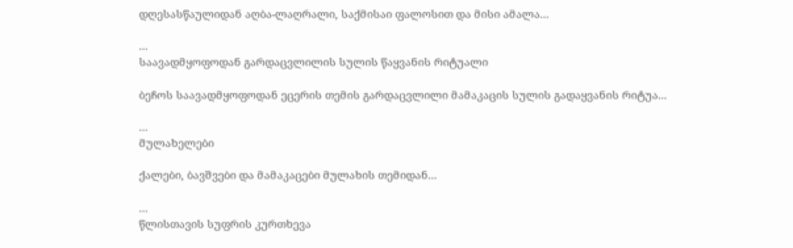დღესასწაულიდან აღბა-ლაღრალი, საქმისაი ფალოსით და მისი ამალა...

...
საავადმყოფოდან გარდაცვლილის სულის წაყვანის რიტუალი

ბეჩოს საავადმყოფოდან ეცერის თემის გარდაცვლილი მამაკაცის სულის გადაყვანის რიტუა...

...
მულახელები

ქალები, ბავშვები და მამაკაცები მულახის თემიდან...

...
წლისთავის სუფრის კურთხევა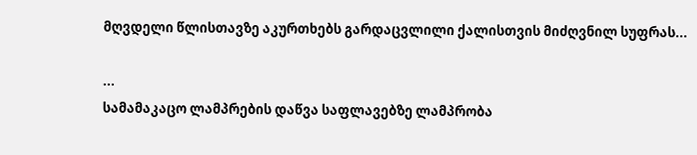მღვდელი წლისთავზე აკურთხებს გარდაცვლილი ქალისთვის მიძღვნილ სუფრას...

...
სამამაკაცო ლამპრების დაწვა საფლავებზე ლამპრობა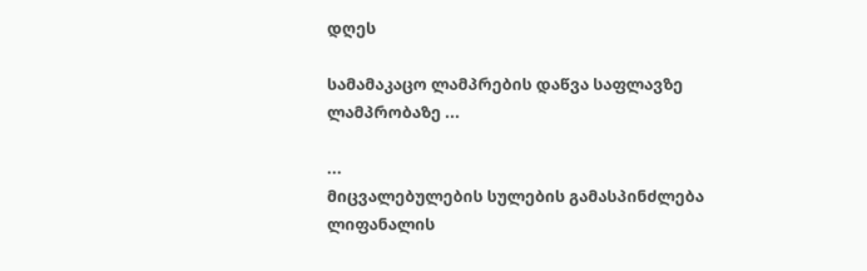დღეს

სამამაკაცო ლამპრების დაწვა საფლავზე ლამპრობაზე ...

...
მიცვალებულების სულების გამასპინძლება ლიფანალის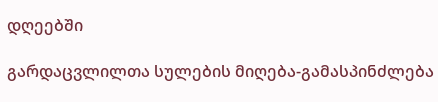დღეებში

გარდაცვლილთა სულების მიღება-გამასპინძლება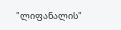"ლიფანალის"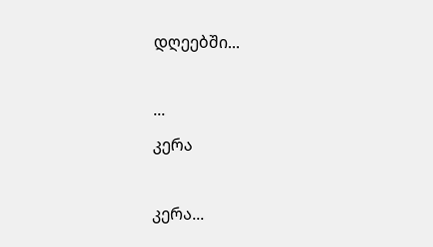დღეებში...

...
კერა

კერა...